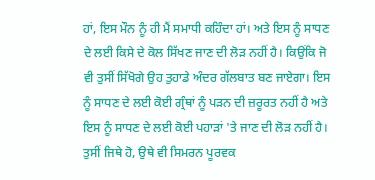ਹਾਂ, ਇਸ ਮੌਨ ਨੂੰ ਹੀ ਮੈਂ ਸਮਾਧੀ ਕਹਿੰਦਾ ਹਾਂ। ਅਤੇ ਇਸ ਨੂੰ ਸਾਧਣ ਦੇ ਲਈ ਕਿਸੇ ਦੇ ਕੋਲ ਸਿੱਖਣ ਜਾਣ ਦੀ ਲੋੜ ਨਹੀਂ ਹੈ। ਕਿਉਂਕਿ ਜੋ ਵੀ ਤੁਸੀਂ ਸਿੱਖੋਗੇ ਉਹ ਤੁਹਾਡੇ ਅੰਦਰ ਗੱਲਬਾਤ ਬਣ ਜਾਏਗਾ। ਇਸ ਨੂੰ ਸਾਧਣ ਦੇ ਲਈ ਕੋਈ ਗ੍ਰੰਥਾਂ ਨੂੰ ਪੜਨ ਦੀ ਜ਼ਰੂਰਤ ਨਹੀਂ ਹੈ ਅਤੇ ਇਸ ਨੂੰ ਸਾਧਣ ਦੇ ਲਈ ਕੋਈ ਪਹਾੜਾਂ 'ਤੇ ਜਾਣ ਦੀ ਲੋੜ ਨਹੀਂ ਹੈ। ਤੁਸੀਂ ਜਿਥੇ ਹੋ, ਉਥੇ ਵੀ ਸਿਮਰਨ ਪੂਰਵਕ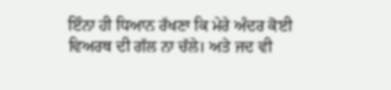ਇੰਨਾ ਹੀ ਧਿਆਨ ਰੱਖਣਾ ਕਿ ਮੇਰੇ ਅੰਦਰ ਕੋਈ ਵਿਅਰਥ ਦੀ ਗੱਲ ਨਾ ਚੱਲੇ। ਅਤੇ ਜਦ ਵੀ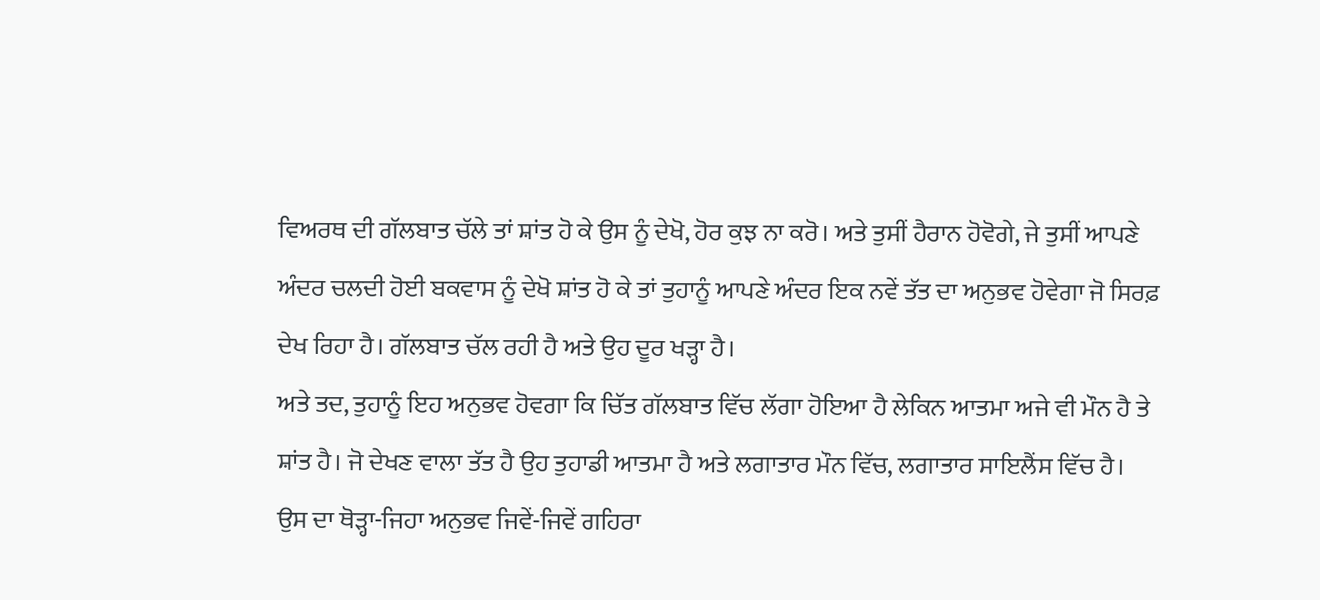ਵਿਅਰਥ ਦੀ ਗੱਲਬਾਤ ਚੱਲੇ ਤਾਂ ਸ਼ਾਂਤ ਹੋ ਕੇ ਉਸ ਨੂੰ ਦੇਖੋ, ਹੋਰ ਕੁਝ ਨਾ ਕਰੋ। ਅਤੇ ਤੁਸੀਂ ਹੈਰਾਨ ਹੋਵੋਗੇ, ਜੇ ਤੁਸੀਂ ਆਪਣੇ ਅੰਦਰ ਚਲਦੀ ਹੋਈ ਬਕਵਾਸ ਨੂੰ ਦੇਖੋ ਸ਼ਾਂਤ ਹੋ ਕੇ ਤਾਂ ਤੁਹਾਨੂੰ ਆਪਣੇ ਅੰਦਰ ਇਕ ਨਵੇਂ ਤੱਤ ਦਾ ਅਨੁਭਵ ਹੋਵੇਗਾ ਜੋ ਸਿਰਫ਼ ਦੇਖ ਰਿਹਾ ਹੈ। ਗੱਲਬਾਤ ਚੱਲ ਰਹੀ ਹੈ ਅਤੇ ਉਹ ਦੂਰ ਖੜ੍ਹਾ ਹੈ।
ਅਤੇ ਤਦ, ਤੁਹਾਨੂੰ ਇਹ ਅਨੁਭਵ ਹੋਵਗਾ ਕਿ ਚਿੱਤ ਗੱਲਬਾਤ ਵਿੱਚ ਲੱਗਾ ਹੋਇਆ ਹੈ ਲੇਕਿਨ ਆਤਮਾ ਅਜੇ ਵੀ ਮੌਨ ਹੈ ਤੇ ਸ਼ਾਂਤ ਹੈ। ਜੋ ਦੇਖਣ ਵਾਲਾ ਤੱਤ ਹੈ ਉਹ ਤੁਹਾਡੀ ਆਤਮਾ ਹੈ ਅਤੇ ਲਗਾਤਾਰ ਮੌਨ ਵਿੱਚ, ਲਗਾਤਾਰ ਸਾਇਲੈਂਸ ਵਿੱਚ ਹੈ।
ਉਸ ਦਾ ਥੋੜ੍ਹਾ-ਜਿਹਾ ਅਨੁਭਵ ਜਿਵੇਂ-ਜਿਵੇਂ ਗਹਿਰਾ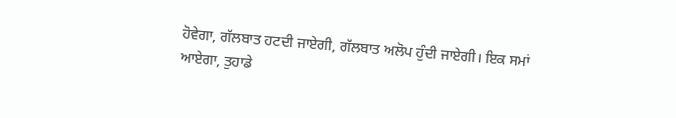ਹੋਵੇਗਾ, ਗੱਲਬਾਤ ਹਟਦੀ ਜਾਏਗੀ, ਗੱਲਬਾਤ ਅਲੋਪ ਹੁੰਦੀ ਜਾਏਗੀ। ਇਕ ਸਮਾਂ ਆਏਗਾ, ਤੁਹਾਡੇ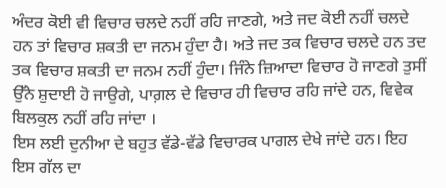ਅੰਦਰ ਕੋਈ ਵੀ ਵਿਚਾਰ ਚਲਦੇ ਨਹੀਂ ਰਹਿ ਜਾਣਗੇ, ਅਤੇ ਜਦ ਕੋਈ ਨਹੀਂ ਚਲਦੇ ਹਨ ਤਾਂ ਵਿਚਾਰ ਸ਼ਕਤੀ ਦਾ ਜਨਮ ਹੁੰਦਾ ਹੈ। ਅਤੇ ਜਦ ਤਕ ਵਿਚਾਰ ਚਲਦੇ ਹਨ ਤਦ ਤਕ ਵਿਚਾਰ ਸ਼ਕਤੀ ਦਾ ਜਨਮ ਨਹੀਂ ਹੁੰਦਾ। ਜਿੰਨੇ ਜ਼ਿਆਦਾ ਵਿਚਾਰ ਹੋ ਜਾਣਗੇ ਤੁਸੀਂ ਉੱਨੇ ਸ਼ੁਦਾਈ ਹੋ ਜਾਉਗੇ, ਪਾਗ਼ਲ ਦੇ ਵਿਚਾਰ ਹੀ ਵਿਚਾਰ ਰਹਿ ਜਾਂਦੇ ਹਨ, ਵਿਵੇਕ ਬਿਲਕੁਲ ਨਹੀਂ ਰਹਿ ਜਾਂਦਾ ।
ਇਸ ਲਈ ਦੁਨੀਆ ਦੇ ਬਹੁਤ ਵੱਡੇ-ਵੱਡੇ ਵਿਚਾਰਕ ਪਾਗਲ ਦੇਖੇ ਜਾਂਦੇ ਹਨ। ਇਹ ਇਸ ਗੱਲ ਦਾ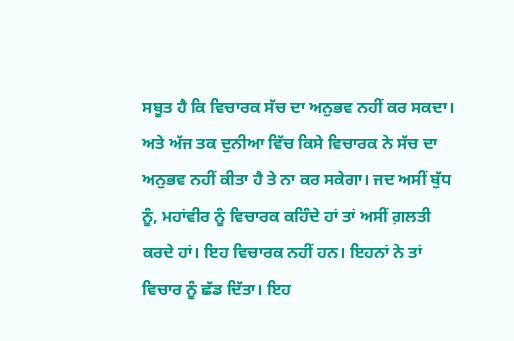ਸਬੂਤ ਹੈ ਕਿ ਵਿਚਾਰਕ ਸੱਚ ਦਾ ਅਨੁਭਵ ਨਹੀਂ ਕਰ ਸਕਦਾ। ਅਤੇ ਅੱਜ ਤਕ ਦੁਨੀਆ ਵਿੱਚ ਕਿਸੇ ਵਿਚਾਰਕ ਨੇ ਸੱਚ ਦਾ ਅਨੁਭਵ ਨਹੀਂ ਕੀਤਾ ਹੈ ਤੇ ਨਾ ਕਰ ਸਕੇਗਾ। ਜਦ ਅਸੀਂ ਬੁੱਧ ਨੂੰ, ਮਹਾਂਵੀਰ ਨੂੰ ਵਿਚਾਰਕ ਕਹਿੰਦੇ ਹਾਂ ਤਾਂ ਅਸੀਂ ਗ਼ਲਤੀ ਕਰਦੇ ਹਾਂ। ਇਹ ਵਿਚਾਰਕ ਨਹੀਂ ਹਨ। ਇਹਨਾਂ ਨੇ ਤਾਂ ਵਿਚਾਰ ਨੂੰ ਛੱਡ ਦਿੱਤਾ। ਇਹ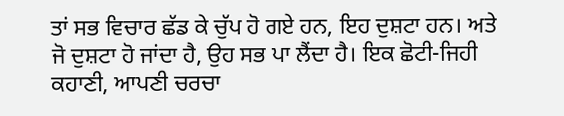ਤਾਂ ਸਭ ਵਿਚਾਰ ਛੱਡ ਕੇ ਚੁੱਪ ਹੋ ਗਏ ਹਨ, ਇਹ ਦੁਸ਼ਟਾ ਹਨ। ਅਤੇ ਜੋ ਦੁਸ਼ਟਾ ਹੋ ਜਾਂਦਾ ਹੈ, ਉਹ ਸਭ ਪਾ ਲੈਂਦਾ ਹੈ। ਇਕ ਛੋਟੀ-ਜਿਹੀ ਕਹਾਣੀ, ਆਪਣੀ ਚਰਚਾ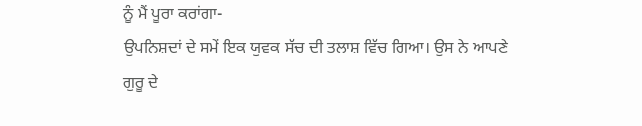ਨੂੰ ਮੈਂ ਪੂਰਾ ਕਰਾਂਗਾ-
ਉਪਨਿਸ਼ਦਾਂ ਦੇ ਸਮੇਂ ਇਕ ਯੁਵਕ ਸੱਚ ਦੀ ਤਲਾਸ਼ ਵਿੱਚ ਗਿਆ। ਉਸ ਨੇ ਆਪਣੇ ਗੁਰੂ ਦੇ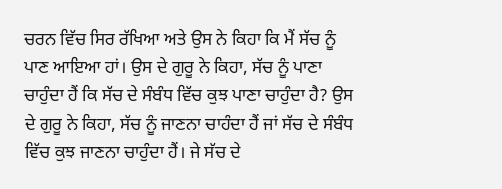ਚਰਨ ਵਿੱਚ ਸਿਰ ਰੱਖਿਆ ਅਤੇ ਉਸ ਨੇ ਕਿਹਾ ਕਿ ਮੈਂ ਸੱਚ ਨੂੰ ਪਾਣ ਆਇਆ ਹਾਂ। ਉਸ ਦੇ ਗੁਰੂ ਨੇ ਕਿਹਾ, ਸੱਚ ਨੂੰ ਪਾਣਾ ਚਾਹੁੰਦਾ ਹੈਂ ਕਿ ਸੱਚ ਦੇ ਸੰਬੰਧ ਵਿੱਚ ਕੁਝ ਪਾਣਾ ਚਾਹੁੰਦਾ ਹੈ? ਉਸ ਦੇ ਗੁਰੂ ਨੇ ਕਿਹਾ, ਸੱਚ ਨੂੰ ਜਾਣਨਾ ਚਾਹੰਦਾ ਹੈਂ ਜਾਂ ਸੱਚ ਦੇ ਸੰਬੰਧ ਵਿੱਚ ਕੁਝ ਜਾਣਨਾ ਚਾਹੁੰਦਾ ਹੈਂ। ਜੇ ਸੱਚ ਦੇ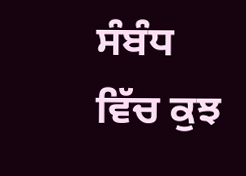ਸੰਬੰਧ ਵਿੱਚ ਕੁਝ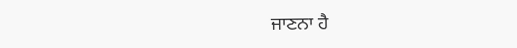ਜਾਣਨਾ ਹੈ